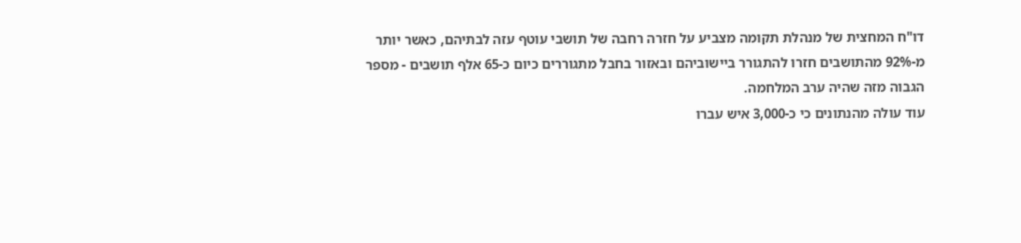דו"ח המחצית של מנהלת תקומה מצביע על חזרה רחבה של תושבי עוטף עזה לבתיהם, כאשר יותר מ-92% מהתושבים חזרו להתגורר ביישוביהם ובאזור בחבל מתגוררים כיום כ-65 אלף תושבים - מספר הגבוה מזה שהיה ערב המלחמה.
עוד עולה מהנתונים כי כ-3,000 איש עברו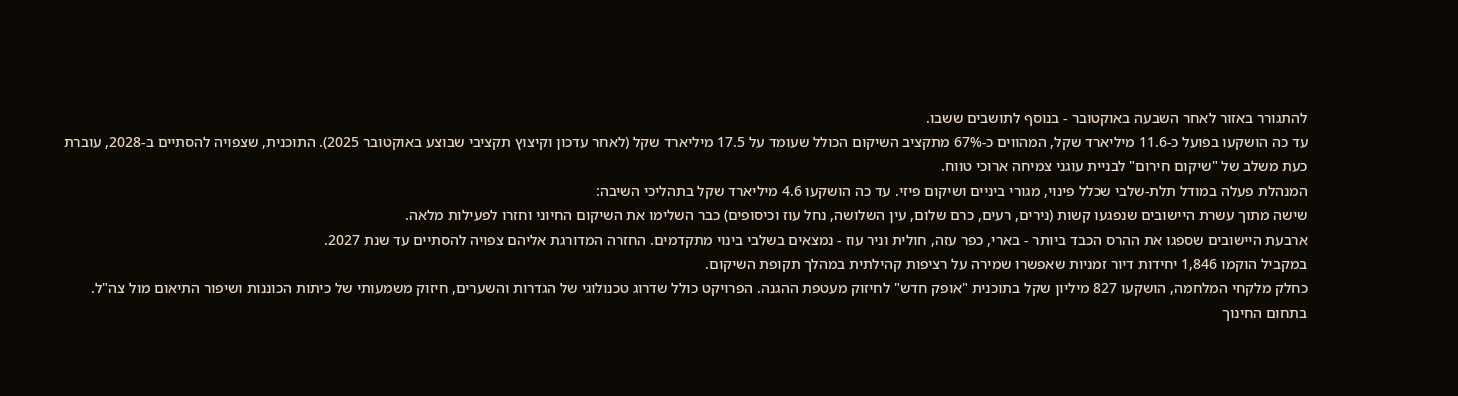להתגורר באזור לאחר השבעה באוקטובר - בנוסף לתושבים ששבו.
עד כה הושקעו בפועל כ-11.6 מיליארד שקל, המהווים כ-67% מתקציב השיקום הכולל שעומד על 17.5 מיליארד שקל (לאחר עדכון וקיצוץ תקציבי שבוצע באוקטובר 2025). התוכנית, שצפויה להסתיים ב-2028, עוברת כעת משלב של "שיקום חירום" לבניית עוגני צמיחה ארוכי טווח.
המנהלת פעלה במודל תלת-שלבי שכלל פינוי, מגורי ביניים ושיקום פיזי. עד כה הושקעו 4.6 מיליארד שקל בתהליכי השיבה:
שישה מתוך עשרת היישובים שנפגעו קשות (נירים, רעים, כרם שלום, עין השלושה, נחל עוז וכיסופים) כבר השלימו את השיקום החיוני וחזרו לפעילות מלאה.
ארבעת היישובים שספגו את ההרס הכבד ביותר - בארי, כפר עזה, חולית וניר עוז - נמצאים בשלבי בינוי מתקדמים. החזרה המדורגת אליהם צפויה להסתיים עד שנת 2027.
במקביל הוקמו 1,846 יחידות דיור זמניות שאפשרו שמירה על רציפות קהילתית במהלך תקופת השיקום.
כחלק מלקחי המלחמה, הושקעו 827 מיליון שקל בתוכנית "אופק חדש" לחיזוק מעטפת ההגנה. הפרויקט כולל שדרוג טכנולוגי של הגדרות והשערים, חיזוק משמעותי של כיתות הכוננות ושיפור התיאום מול צה"ל.
בתחום החינוך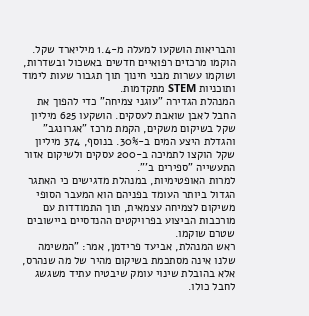והבריאות הושקעו למעלה מ-1.4 מיליארד שקל. הוקמו מרכזים רפואיים חדשים באשכול ובשדרות, ושוקמו עשרות מבני חינוך תוך תגבור שעות לימוד ותוכניות STEM מתקדמות.
המנהלת הגדירה "עוגני צמיחה" כדי להפוך את החבל לאבן שואבת לעסקים. הושקעו 625 מיליון שקל בשיקום משקים, הקמת מרכז "אגרונגב" והגדלת היצע המים ב-30%. בנוסף, 374 מיליון שקל הוקצו לתמיכה ב-200 עסקים ולשיקום אזור התעשייה "ספירים ב'".
למרות האופטימיות, במנהלת מדגישים כי האתגר הגדול ביותר העומד בפניהם הוא המעבר הסופי משיקום לצמיחה עצמאית, תוך התמודדות עם מורכבות הביצוע בפרויקטים ההנדסיים ביישובים שטרם שוקמו.
ראש המנהלת, אביעד פרידמן, אמר: "המשימה שלנו אינה מסתכמת בשיקום מהיר של מה שנהרס, אלא בהובלת שינוי עומק שיבטיח עתיד משגשג לחבל כולו.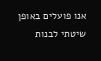אנו פועלים באופן שיטתי לבנות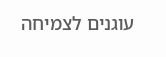עוגנים לצמיחה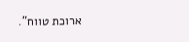ארוכת טווח".